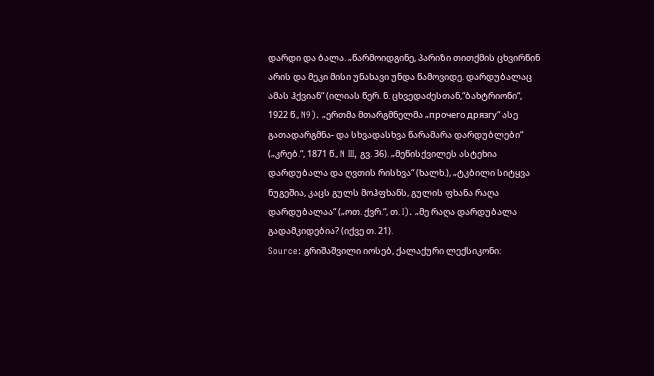დარდი და ბალა. „წარმოიდგინე, პარიზი თითქმის ცხვირწინ არის და მეკი მისი უნახავი უნდა წამოვიდე. დარდუბალაც ამას ჰქვიან“ (ილიას წერ. ნ. ცხვედაძესთან,“ბახტრიონი“, 1922 წ., N9). „ერთმა მთარგმნელმა „прочего дрязгу“ ასე გათადარგმნა- და სხვადასხვა წარამარა დარდუბლები“ („კრებ.“, 1871 წ., N III, გვ. 36). „მეწისქვილეს ასტეხია დარდუბალა და ღვთის რისხვა“ (ხალხ.), „ტკბილი სიტყვა ნუგეშია, კაცს გულს მოჰფხანს, გულის ფხანა რაღა დარდუბალაა“ („ოთ. ქვრ.“, თ. I). „მე რაღა დარდუბალა გადამკიდებია? (იქვე თ. 21).
Source: გრიშაშვილი იოსებ, ქალაქური ლექსიკონი: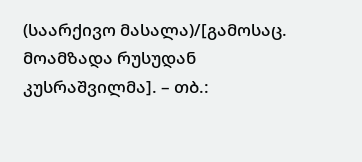(საარქივო მასალა)/[გამოსაც. მოამზადა რუსუდან კუსრაშვილმა]. – თბ.: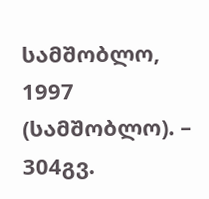სამშობლო, 1997 (სამშობლო). – 304გვ.